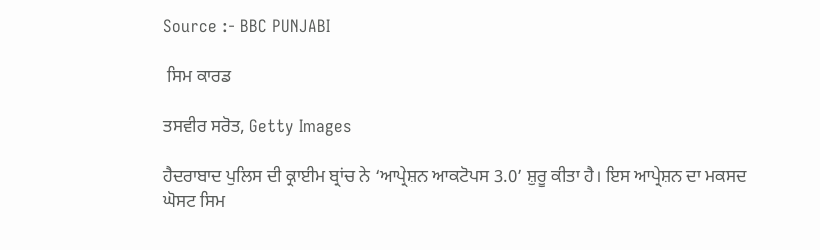Source :- BBC PUNJABI

 ਸਿਮ ਕਾਰਡ

ਤਸਵੀਰ ਸਰੋਤ, Getty Images

ਹੈਦਰਾਬਾਦ ਪੁਲਿਸ ਦੀ ਕ੍ਰਾਈਮ ਬ੍ਰਾਂਚ ਨੇ ‘ਆਪ੍ਰੇਸ਼ਨ ਆਕਟੋਪਸ 3.0’ ਸ਼ੁਰੂ ਕੀਤਾ ਹੈ। ਇਸ ਆਪ੍ਰੇਸ਼ਨ ਦਾ ਮਕਸਦ ਘੋਸਟ ਸਿਮ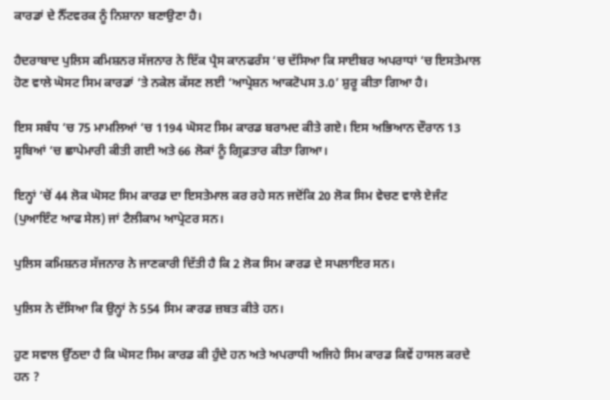ਕਾਰਡਾਂ ਦੇ ਨੈੱਟਵਰਕ ਨੂੰ ਨਿਸ਼ਾਨਾ ਬਣਾਉਣਾ ਹੈ।

ਹੈਦਰਾਬਾਦ ਪੁਲਿਸ ਕਮਿਸ਼ਨਰ ਸੱਜਨਾਰ ਨੇ ਇੱਕ ਪ੍ਰੈਸ ਕਾਨਫਰੰਸ ‘ਚ ਦੱਸਿਆ ਕਿ ਸਾਈਬਰ ਅਪਰਾਧਾਂ ‘ਚ ਇਸਤੇਮਾਲ ਹੋਣ ਵਾਲੇ ਘੋਸਟ ਸਿਮ ਕਾਰਡਾਂ ‘ਤੇ ਨਕੇਲ ਕੱਸਣ ਲਈ ‘ਆਪ੍ਰੇਸ਼ਨ ਆਕਟੋਪਸ 3.0’ ਸ਼ੁਰੂ ਕੀਤਾ ਗਿਆ ਹੈ।

ਇਸ ਸਬੰਧ ‘ਚ 75 ਮਾਮਲਿਆਂ ‘ਚ 1194 ਘੋਸਟ ਸਿਮ ਕਾਰਡ ਬਰਾਮਦ ਕੀਤੇ ਗਏ। ਇਸ ਅਭਿਆਨ ਦੌਰਾਨ 13 ਸੂਬਿਆਂ ‘ਚ ਛਾਪੇਮਾਰੀ ਕੀਤੀ ਗਈ ਅਤੇ 66 ਲੋਕਾਂ ਨੂੰ ਗ੍ਰਿਫ਼ਤਾਰ ਕੀਤਾ ਗਿਆ।

ਇਨ੍ਹਾਂ ‘ਚੋਂ 44 ਲੋਕ ਘੋਸਟ ਸਿਮ ਕਾਰਡ ਦਾ ਇਸਤੇਮਾਲ ਕਰ ਰਹੇ ਸਨ ਜਦੋਂਕਿ 20 ਲੋਕ ਸਿਮ ਵੇਚਣ ਵਾਲੇ ਏਜੰਟ (ਪੁਆਇੰਟ ਆਫ ਸੇਲ) ਜਾਂ ਟੈਲੀਕਾਮ ਆਪ੍ਰੇਟਰ ਸਨ।

ਪੁਲਿਸ ਕਮਿਸ਼ਨਰ ਸੱਜਨਾਰ ਨੇ ਜਾਣਕਾਰੀ ਦਿੱਤੀ ਹੈ ਕਿ 2 ਲੋਕ ਸਿਮ ਕਾਰਡ ਦੇ ਸਪਲਾਇਰ ਸਨ।

ਪੁਲਿਸ ਨੇ ਦੱਸਿਆ ਕਿ ਉਨ੍ਹਾਂ ਨੇ 554 ਸਿਮ ਕਾਰਡ ਜ਼ਬਤ ਕੀਤੇ ਹਨ।

ਹੁਣ ਸਵਾਲ ਉੱਠਦਾ ਹੈ ਕਿ ਘੋਸਟ ਸਿਮ ਕਾਰਡ ਕੀ ਹੁੰਦੇ ਹਨ ਅਤੇ ਅਪਰਾਧੀ ਅਜਿਹੇ ਸਿਮ ਕਾਰਡ ਕਿਵੇਂ ਹਾਸਲ ਕਰਦੇ ਹਨ ?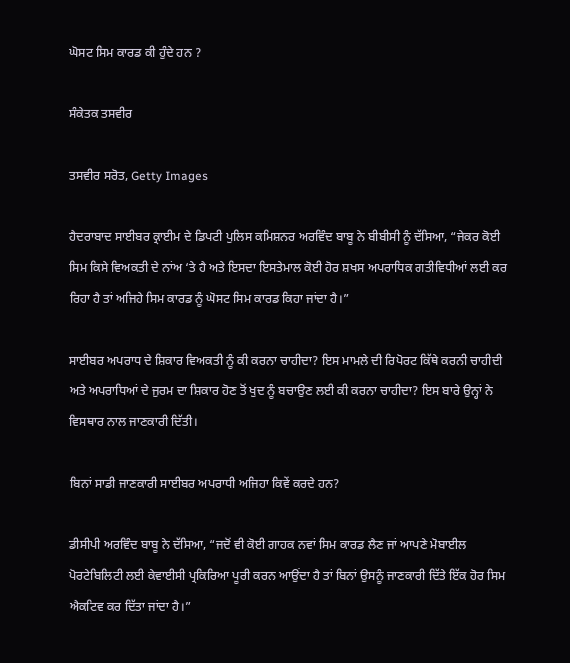ਘੋਸਟ ਸਿਮ ਕਾਰਡ ਕੀ ਹੁੰਦੇ ਹਨ ?

ਸੰਕੇਤਕ ਤਸਵੀਰ

ਤਸਵੀਰ ਸਰੋਤ, Getty Images

ਹੈਦਰਾਬਾਦ ਸਾਈਬਰ ਕ੍ਰਾਈਮ ਦੇ ਡਿਪਟੀ ਪੁਲਿਸ ਕਮਿਸ਼ਨਰ ਅਰਵਿੰਦ ਬਾਬੂ ਨੇ ਬੀਬੀਸੀ ਨੂੰ ਦੱਸਿਆ, “ਜੇਕਰ ਕੋਈ ਸਿਮ ਕਿਸੇ ਵਿਅਕਤੀ ਦੇ ਨਾਂਅ ‘ਤੇ ਹੈ ਅਤੇ ਇਸਦਾ ਇਸਤੇਮਾਲ ਕੋਈ ਹੋਰ ਸ਼ਖਸ ਅਪਰਾਧਿਕ ਗਤੀਵਿਧੀਆਂ ਲਈ ਕਰ ਰਿਹਾ ਹੈ ਤਾਂ ਅਜਿਹੇ ਸਿਮ ਕਾਰਡ ਨੂੰ ਘੋਸਟ ਸਿਮ ਕਾਰਡ ਕਿਹਾ ਜਾਂਦਾ ਹੈ।”

ਸਾਈਬਰ ਅਪਰਾਧ ਦੇ ਸ਼ਿਕਾਰ ਵਿਅਕਤੀ ਨੂੰ ਕੀ ਕਰਨਾ ਚਾਹੀਦਾ? ਇਸ ਮਾਮਲੇ ਦੀ ਰਿਪੋਰਟ ਕਿੱਥੇ ਕਰਨੀ ਚਾਹੀਦੀ ਅਤੇ ਅਪਰਾਧਿਆਂ ਦੇ ਜੁਰਮ ਦਾ ਸ਼ਿਕਾਰ ਹੋਣ ਤੋਂ ਖੁਦ ਨੂੰ ਬਚਾਉਣ ਲਈ ਕੀ ਕਰਨਾ ਚਾਹੀਦਾ? ਇਸ ਬਾਰੇ ਉਨ੍ਹਾਂ ਨੇ ਵਿਸਥਾਰ ਨਾਲ ਜਾਣਕਾਰੀ ਦਿੱਤੀ।

ਬਿਨਾਂ ਸਾਡੀ ਜਾਣਕਾਰੀ ਸਾਈਬਰ ਅਪਰਾਧੀ ਅਜਿਹਾ ਕਿਵੇਂ ਕਰਦੇ ਹਨ?

ਡੀਸੀਪੀ ਅਰਵਿੰਦ ਬਾਬੂ ਨੇ ਦੱਸਿਆ, “ਜਦੋਂ ਵੀ ਕੋਈ ਗਾਹਕ ਨਵਾਂ ਸਿਮ ਕਾਰਡ ਲੈਣ ਜਾਂ ਆਪਣੇ ਮੋਬਾਈਲ ਪੋਰਟੇਬਿਲਿਟੀ ਲਈ ਕੇਵਾਈਸੀ ਪ੍ਰਕਿਰਿਆ ਪੂਰੀ ਕਰਨ ਆਉਂਦਾ ਹੈ ਤਾਂ ਬਿਨਾਂ ਉਸਨੂੰ ਜਾਣਕਾਰੀ ਦਿੱਤੇ ਇੱਕ ਹੋਰ ਸਿਮ ਐਕਟਿਵ ਕਰ ਦਿੱਤਾ ਜਾਂਦਾ ਹੈ।”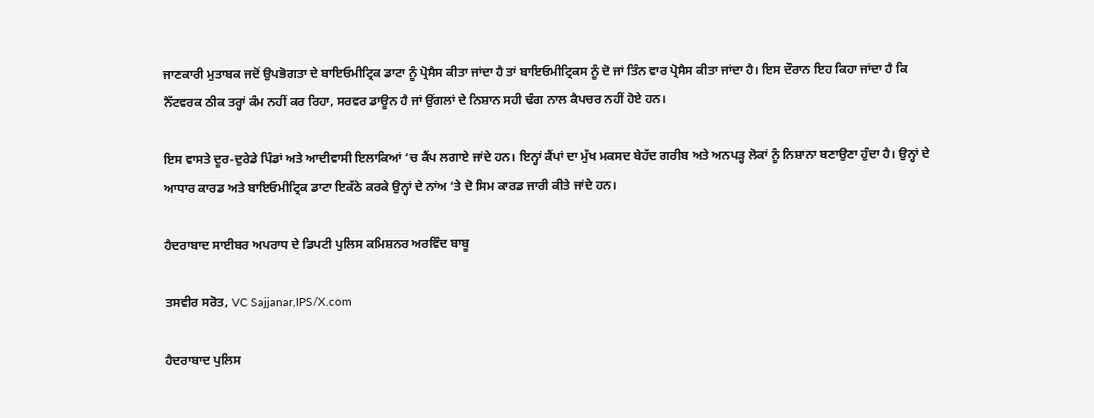ਜਾਣਕਾਰੀ ਮੁਤਾਬਕ ਜਦੋਂ ਉਪਭੋਗਤਾ ਦੇ ਬਾਇਓਮੀਟ੍ਰਿਕ ਡਾਟਾ ਨੂੰ ਪ੍ਰੋਸੈਸ ਕੀਤਾ ਜਾਂਦਾ ਹੈ ਤਾਂ ਬਾਇਓਮੀਟ੍ਰਿਕਸ ਨੂੰ ਦੋ ਜਾਂ ਤਿੰਨ ਵਾਰ ਪ੍ਰੋਸੈਸ ਕੀਤਾ ਜਾਂਦਾ ਹੈ। ਇਸ ਦੌਰਾਨ ਇਹ ਕਿਹਾ ਜਾਂਦਾ ਹੈ ਕਿ ਨੈੱਟਵਰਕ ਠੀਕ ਤਰ੍ਹਾਂ ਕੰਮ ਨਹੀਂ ਕਰ ਰਿਹਾ, ਸਰਵਰ ਡਾਊਨ ਹੈ ਜਾਂ ਉਂਗਲਾਂ ਦੇ ਨਿਸ਼ਾਨ ਸਹੀ ਢੰਗ ਨਾਲ ਕੈਪਚਰ ਨਹੀਂ ਹੋਏ ਹਨ।

ਇਸ ਵਾਸਤੇ ਦੂਰ-ਦੁਰੇਡੇ ਪਿੰਡਾਂ ਅਤੇ ਆਦੀਵਾਸੀ ਇਲਾਕਿਆਂ ‘ਚ ਕੈਂਪ ਲਗਾਏ ਜਾਂਦੇ ਹਨ। ਇਨ੍ਹਾਂ ਕੈਂਪਾਂ ਦਾ ਮੁੱਖ ਮਕਸਦ ਬੇਹੱਦ ਗਰੀਬ ਅਤੇ ਅਨਪੜ੍ਹ ਲੋਕਾਂ ਨੂੰ ਨਿਸ਼ਾਨਾ ਬਣਾਉਣਾ ਹੁੰਦਾ ਹੈ। ਉਨ੍ਹਾਂ ਦੇ ਆਧਾਰ ਕਾਰਡ ਅਤੇ ਬਾਇਓਮੀਟ੍ਰਿਕ ਡਾਟਾ ਇਕੱਠੇ ਕਰਕੇ ਉਨ੍ਹਾਂ ਦੇ ਨਾਂਅ ‘ਤੇ ਦੋ ਸਿਮ ਕਾਰਡ ਜਾਰੀ ਕੀਤੇ ਜਾਂਦੇ ਹਨ।

ਹੈਦਰਾਬਾਦ ਸਾਈਬਰ ਅਪਰਾਧ ਦੇ ਡਿਪਟੀ ਪੁਲਿਸ ਕਮਿਸ਼ਨਰ ਅਰਵਿੰਦ ਬਾਬੂ

ਤਸਵੀਰ ਸਰੋਤ, VC Sajjanar,IPS/X.com

ਹੈਦਰਾਬਾਦ ਪੁਲਿਸ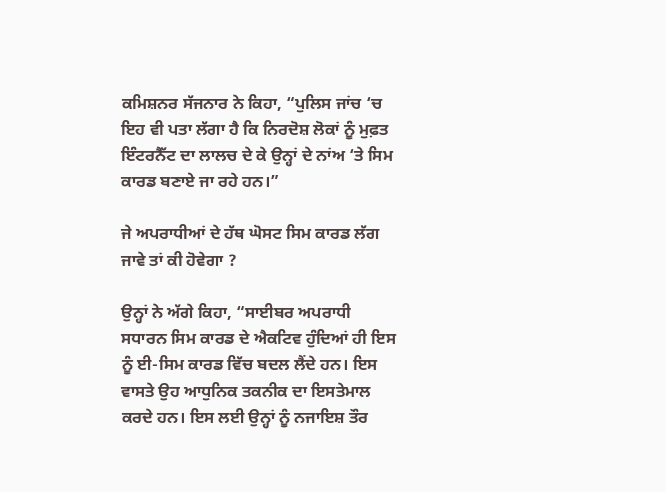ਕਮਿਸ਼ਨਰ ਸੱਜਨਾਰ ਨੇ ਕਿਹਾ, “ਪੁਲਿਸ ਜਾਂਚ ‘ਚ ਇਹ ਵੀ ਪਤਾ ਲੱਗਾ ਹੈ ਕਿ ਨਿਰਦੋਸ਼ ਲੋਕਾਂ ਨੂੰ ਮੁਫ਼ਤ ਇੰਟਰਨੈੱਟ ਦਾ ਲਾਲਚ ਦੇ ਕੇ ਉਨ੍ਹਾਂ ਦੇ ਨਾਂਅ ‘ਤੇ ਸਿਮ ਕਾਰਡ ਬਣਾਏ ਜਾ ਰਹੇ ਹਨ।”

ਜੇ ਅਪਰਾਧੀਆਂ ਦੇ ਹੱਥ ਘੋਸਟ ਸਿਮ ਕਾਰਡ ਲੱਗ ਜਾਵੇ ਤਾਂ ਕੀ ਹੋਵੇਗਾ ?

ਉਨ੍ਹਾਂ ਨੇ ਅੱਗੇ ਕਿਹਾ, “ਸਾਈਬਰ ਅਪਰਾਧੀ ਸਧਾਰਨ ਸਿਮ ਕਾਰਡ ਦੇ ਐਕਟਿਵ ਹੁੰਦਿਆਂ ਹੀ ਇਸ ਨੂੰ ਈ-ਸਿਮ ਕਾਰਡ ਵਿੱਚ ਬਦਲ ਲੈਂਦੇ ਹਨ। ਇਸ ਵਾਸਤੇ ਉਹ ਆਧੁਨਿਕ ਤਕਨੀਕ ਦਾ ਇਸਤੇਮਾਲ ਕਰਦੇ ਹਨ। ਇਸ ਲਈ ਉਨ੍ਹਾਂ ਨੂੰ ਨਜਾਇਸ਼ ਤੌਰ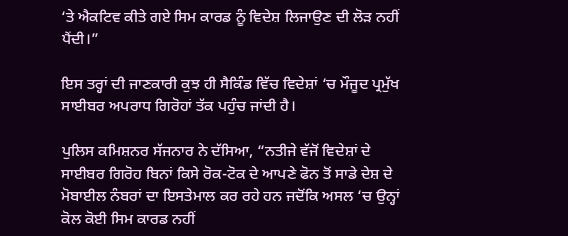‘ਤੇ ਐਕਟਿਵ ਕੀਤੇ ਗਏ ਸਿਮ ਕਾਰਡ ਨੂੰ ਵਿਦੇਸ਼ ਲਿਜਾਉਣ ਦੀ ਲੋੜ ਨਹੀਂ ਪੈਂਦੀ।”

ਇਸ ਤਰ੍ਹਾਂ ਦੀ ਜਾਣਕਾਰੀ ਕੁਝ ਹੀ ਸੈਕਿੰਡ ਵਿੱਚ ਵਿਦੇਸ਼ਾਂ ‘ਚ ਮੌਜੂਦ ਪ੍ਰਮੁੱਖ ਸਾਈਬਰ ਅਪਰਾਧ ਗਿਰੋਹਾਂ ਤੱਕ ਪਹੁੰਚ ਜਾਂਦੀ ਹੈ।

ਪੁਲਿਸ ਕਮਿਸ਼ਨਰ ਸੱਜਨਾਰ ਨੇ ਦੱਸਿਆ, “ਨਤੀਜੇ ਵੱਜੋਂ ਵਿਦੇਸ਼ਾਂ ਦੇ ਸਾਈਬਰ ਗਿਰੋਹ ਬਿਨਾਂ ਕਿਸੇ ਰੋਕ-ਟੋਕ ਦੇ ਆਪਣੇ ਫੋਨ ਤੋਂ ਸਾਡੇ ਦੇਸ਼ ਦੇ ਮੋਬਾਈਲ ਨੰਬਰਾਂ ਦਾ ਇਸਤੇਮਾਲ ਕਰ ਰਹੇ ਹਨ ਜਦੋਂਕਿ ਅਸਲ ‘ਚ ਉਨ੍ਹਾਂ ਕੋਲ ਕੋਈ ਸਿਮ ਕਾਰਡ ਨਹੀਂ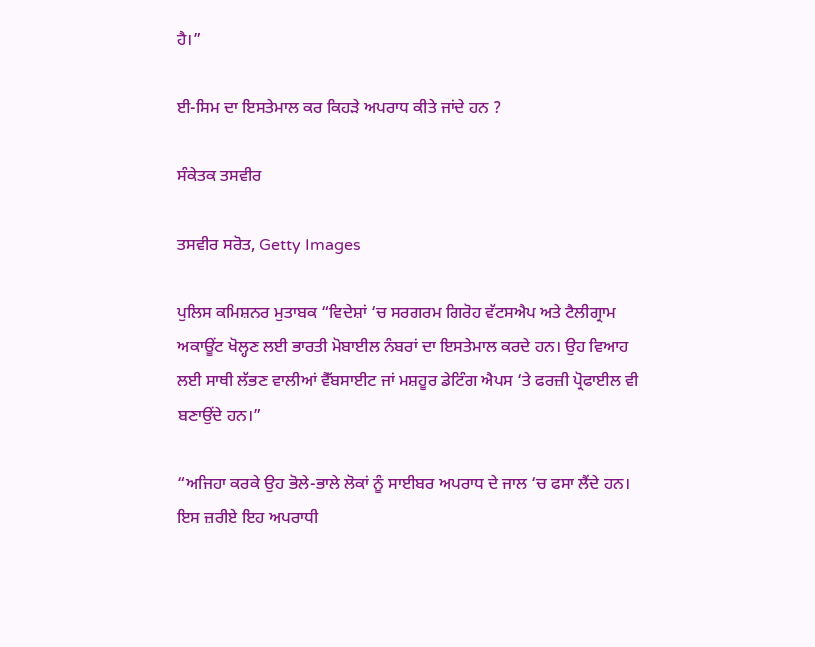ਹੈ।”

ਈ-ਸਿਮ ਦਾ ਇਸਤੇਮਾਲ ਕਰ ਕਿਹੜੇ ਅਪਰਾਧ ਕੀਤੇ ਜਾਂਦੇ ਹਨ ?

ਸੰਕੇਤਕ ਤਸਵੀਰ

ਤਸਵੀਰ ਸਰੋਤ, Getty Images

ਪੁਲਿਸ ਕਮਿਸ਼ਨਰ ਮੁਤਾਬਕ “ਵਿਦੇਸ਼ਾਂ ‘ਚ ਸਰਗਰਮ ਗਿਰੋਹ ਵੱਟਸਐਪ ਅਤੇ ਟੈਲੀਗ੍ਰਾਮ ਅਕਾਊਂਟ ਖੋਲ੍ਹਣ ਲਈ ਭਾਰਤੀ ਮੋਬਾਈਲ ਨੰਬਰਾਂ ਦਾ ਇਸਤੇਮਾਲ ਕਰਦੇ ਹਨ। ਉਹ ਵਿਆਹ ਲਈ ਸਾਥੀ ਲੱਭਣ ਵਾਲੀਆਂ ਵੈੱਬਸਾਈਟ ਜਾਂ ਮਸ਼ਹੂਰ ਡੇਟਿੰਗ ਐਪਸ ‘ਤੇ ਫਰਜ਼ੀ ਪ੍ਰੋਫਾਈਲ ਵੀ ਬਣਾਉਂਦੇ ਹਨ।”

“ਅਜਿਹਾ ਕਰਕੇ ਉਹ ਭੋਲੇ-ਭਾਲੇ ਲੋਕਾਂ ਨੂੰ ਸਾਈਬਰ ਅਪਰਾਧ ਦੇ ਜਾਲ ‘ਚ ਫਸਾ ਲੈਂਦੇ ਹਨ। ਇਸ ਜ਼ਰੀਏ ਇਹ ਅਪਰਾਧੀ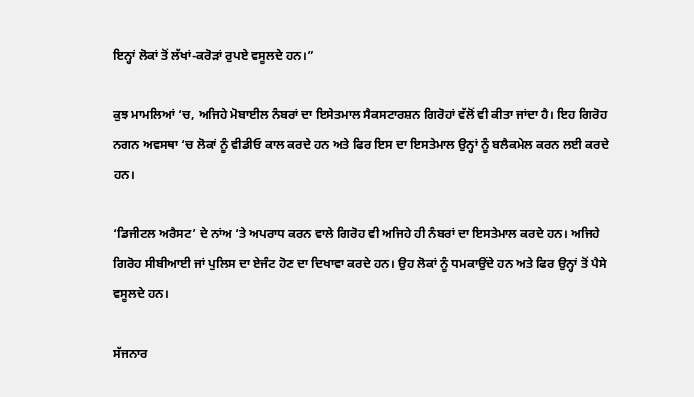ਇਨ੍ਹਾਂ ਲੋਕਾਂ ਤੋਂ ਲੱਖਾਂ-ਕਰੋੜਾਂ ਰੁਪਏ ਵਸੂਲਦੇ ਹਨ।”

ਕੁਝ ਮਾਮਲਿਆਂ ‘ਚ, ਅਜਿਹੇ ਮੋਬਾਈਲ ਨੰਬਰਾਂ ਦਾ ਇਸੇਤਮਾਲ ਸੈਕਸਟਾਰਸ਼ਨ ਗਿਰੋਹਾਂ ਵੱਲੋਂ ਵੀ ਕੀਤਾ ਜਾਂਦਾ ਹੈ। ਇਹ ਗਿਰੋਹ ਨਗਨ ਅਵਸਥਾ ‘ਚ ਲੋਕਾਂ ਨੂੰ ਵੀਡੀਓ ਕਾਲ ਕਰਦੇ ਹਨ ਅਤੇ ਫਿਰ ਇਸ ਦਾ ਇਸਤੇਮਾਲ ਉਨ੍ਹਾਂ ਨੂੰ ਬਲੈਕਮੇਲ ਕਰਨ ਲਈ ਕਰਦੇ ਹਨ।

‘ਡਿਜੀਟਲ ਅਰੈਸਟ’ ਦੇ ਨਾਂਅ ‘ਤੇ ਅਪਰਾਧ ਕਰਨ ਵਾਲੇ ਗਿਰੋਹ ਵੀ ਅਜਿਹੇ ਹੀ ਨੰਬਰਾਂ ਦਾ ਇਸਤੇਮਾਲ ਕਰਦੇ ਹਨ। ਅਜਿਹੇ ਗਿਰੋਹ ਸੀਬੀਆਈ ਜਾਂ ਪੁਲਿਸ ਦਾ ਏਜੰਟ ਹੋਣ ਦਾ ਦਿਖਾਵਾ ਕਰਦੇ ਹਨ। ਉਹ ਲੋਕਾਂ ਨੂੰ ਧਮਕਾਉਂਦੇ ਹਨ ਅਤੇ ਫਿਰ ਉਨ੍ਹਾਂ ਤੋਂ ਪੈਸੇ ਵਸੂਲਦੇ ਹਨ।

ਸੱਜਨਾਰ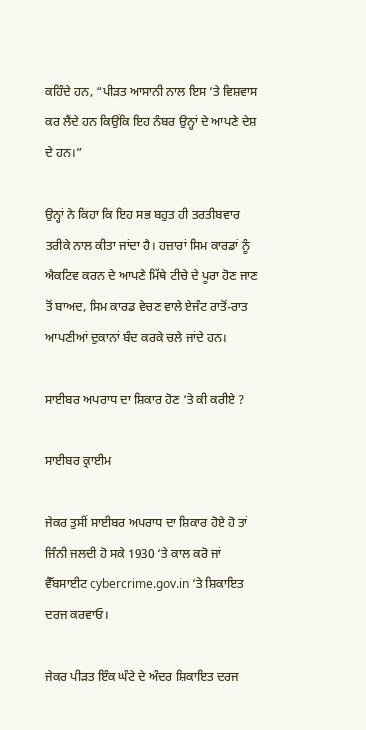ਕਹਿੰਦੇ ਹਨ, “ਪੀੜਤ ਆਸਾਨੀ ਨਾਲ ਇਸ ‘ਤੇ ਵਿਸ਼ਵਾਸ ਕਰ ਲੈਂਦੇ ਹਨ ਕਿਉਂਕਿ ਇਹ ਨੰਬਰ ਉਨ੍ਹਾਂ ਦੇ ਆਪਣੇ ਦੇਸ਼ ਦੇ ਹਨ।”

ਉਨ੍ਹਾਂ ਨੇ ਕਿਹਾ ਕਿ ਇਹ ਸਭ ਬਹੁਤ ਹੀ ਤਰਤੀਬਵਾਰ ਤਰੀਕੇ ਨਾਲ ਕੀਤਾ ਜਾਂਦਾ ਹੈ। ਹਜ਼ਾਰਾਂ ਸਿਮ ਕਾਰਡਾਂ ਨੂੰ ਐਕਟਿਵ ਕਰਨ ਦੇ ਆਪਣੇ ਮਿੱਥੇ ਟੀਚੇ ਦੇ ਪੂਰਾ ਹੋਣ ਜਾਣ ਤੋਂ ਬਾਅਦ, ਸਿਮ ਕਾਰਡ ਵੇਚਣ ਵਾਲੇ ਏਜੰਟ ਰਾਤੋਂ-ਰਾਤ ਆਪਣੀਆਂ ਦੁਕਾਨਾਂ ਬੰਦ ਕਰਕੇ ਚਲੇ ਜਾਂਦੇ ਹਨ।

ਸਾਈਬਰ ਅਪਰਾਧ ਦਾ ਸ਼ਿਕਾਰ ਹੋਣ ‘ਤੇ ਕੀ ਕਰੀਏ ?

ਸਾਈਬਰ ਕ੍ਰਾਈਮ

ਜੇਕਰ ਤੁਸੀਂ ਸਾਈਬਰ ਅਪਰਾਧ ਦਾ ਸ਼ਿਕਾਰ ਹੋਏ ਹੋ ਤਾਂ ਜਿੰਨੀ ਜਲਦੀ ਹੋ ਸਕੇ 1930 ‘ਤੇ ਕਾਲ ਕਰੋ ਜਾਂ ਵੈੱਬਸਾਈਟ cybercrime.gov.in ‘ਤੇ ਸ਼ਿਕਾਇਤ ਦਰਜ ਕਰਵਾਓ।

ਜੇਕਰ ਪੀੜਤ ਇੰਕ ਘੰਟੇ ਦੇ ਅੰਦਰ ਸ਼ਿਕਾਇਤ ਦਰਜ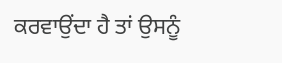ਕਰਵਾਉਂਦਾ ਹੈ ਤਾਂ ਉਸਨੂੰ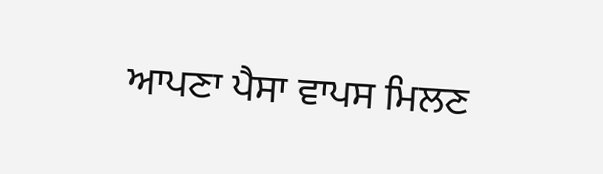ਆਪਣਾ ਪੈਸਾ ਵਾਪਸ ਮਿਲਣ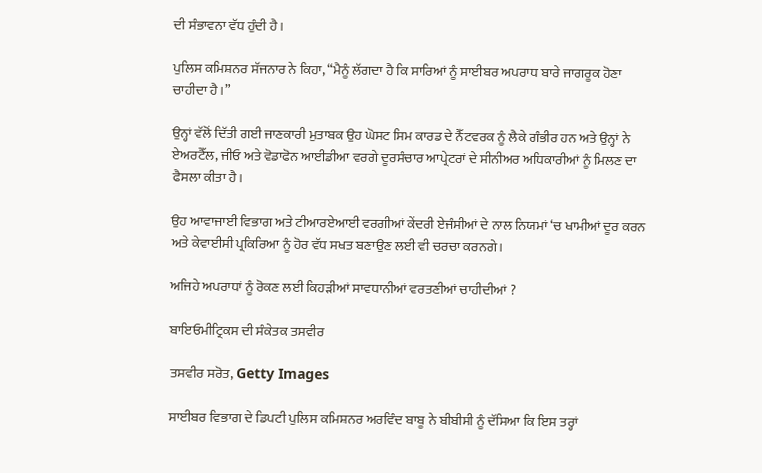ਦੀ ਸੰਭਾਵਨਾ ਵੱਧ ਹੁੰਦੀ ਹੈ।

ਪੁਲਿਸ ਕਮਿਸ਼ਨਰ ਸੱਜਨਾਰ ਨੇ ਕਿਹਾ, “ਮੈਨੂੰ ਲੱਗਦਾ ਹੈ ਕਿ ਸਾਰਿਆਂ ਨੂੰ ਸਾਈਬਰ ਅਪਰਾਧ ਬਾਰੇ ਜਾਗਰੂਕ ਹੋਣਾ ਚਾਹੀਦਾ ਹੈ।”

ਉਨ੍ਹਾਂ ਵੱਲੋਂ ਦਿੱਤੀ ਗਈ ਜਾਣਕਾਰੀ ਮੁਤਾਬਕ ਉਹ ਘੋਸਟ ਸਿਮ ਕਾਰਡ ਦੇ ਨੈੱਟਵਰਕ ਨੂੰ ਲੈਕੇ ਗੰਭੀਰ ਹਨ ਅਤੇ ਉਨ੍ਹਾਂ ਨੇ ਏਅਰਟੈੱਲ, ਜੀਓ ਅਤੇ ਵੋਡਾਫੋਨ ਆਈਡੀਆ ਵਰਗੇ ਦੂਰਸੰਚਾਰ ਆਪ੍ਰੇਟਰਾਂ ਦੇ ਸੀਨੀਅਰ ਅਧਿਕਾਰੀਆਂ ਨੂੰ ਮਿਲਣ ਦਾ ਫੈਸਲਾ ਕੀਤਾ ਹੈ।

ਉਹ ਆਵਾਜਾਈ ਵਿਭਾਗ ਅਤੇ ਟੀਆਰਏਆਈ ਵਰਗੀਆਂ ਕੇਂਦਰੀ ਏਜੰਸੀਆਂ ਦੇ ਨਾਲ ਨਿਯਮਾਂ ‘ਚ ਖਾਮੀਆਂ ਦੂਰ ਕਰਨ ਅਤੇ ਕੇਵਾਈਸੀ ਪ੍ਰਕਿਰਿਆ ਨੂੰ ਹੋਰ ਵੱਧ ਸਖਤ ਬਣਾਉਣ ਲਈ ਵੀ ਚਰਚਾ ਕਰਨਗੇ।

ਅਜਿਹੇ ਅਪਰਾਧਾਂ ਨੂੰ ਰੋਕਣ ਲਈ ਕਿਹੜੀਆਂ ਸਾਵਧਾਨੀਆਂ ਵਰਤਣੀਆਂ ਚਾਹੀਦੀਆਂ ?

ਬਾਇਓਮੀਟ੍ਰਿਕਸ ਦੀ ਸੰਕੇਤਕ ਤਸਵੀਰ

ਤਸਵੀਰ ਸਰੋਤ, Getty Images

ਸਾਈਬਰ ਵਿਭਾਗ ਦੇ ਡਿਪਟੀ ਪੁਲਿਸ ਕਮਿਸ਼ਨਰ ਅਰਵਿੰਦ ਬਾਬੂ ਨੇ ਬੀਬੀਸੀ ਨੂੰ ਦੱਸਿਆ ਕਿ ਇਸ ਤਰ੍ਹਾਂ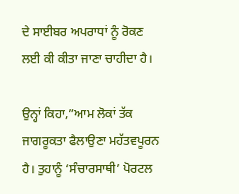ਦੇ ਸਾਈਬਰ ਅਪਰਾਧਾਂ ਨੂੰ ਰੋਕਣ ਲਈ ਕੀ ਕੀਤਾ ਜਾਣਾ ਚਾਹੀਦਾ ਹੈ।

ਉਨ੍ਹਾਂ ਕਿਹਾ,”ਆਮ ਲੋਕਾਂ ਤੱਕ ਜਾਗਰੂਕਤਾ ਫੈਲਾਉਣਾ ਮਹੱਤਵਪੂਰਨ ਹੈ। ਤੁਹਾਨੂੰ ‘ਸੰਚਾਰਸਾਥੀ’ ਪੋਰਟਲ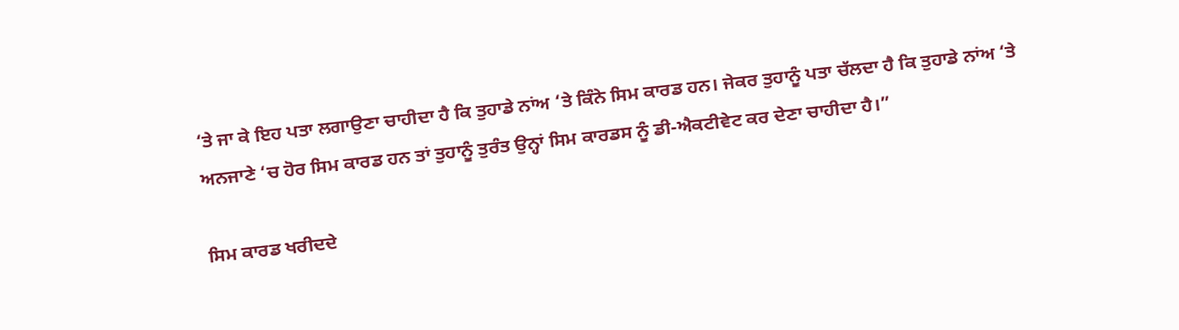‘ਤੇ ਜਾ ਕੇ ਇਹ ਪਤਾ ਲਗਾਉਣਾ ਚਾਹੀਦਾ ਹੈ ਕਿ ਤੁਹਾਡੇ ਨਾਂਅ ‘ਤੇ ਕਿੰਨੇ ਸਿਮ ਕਾਰਡ ਹਨ। ਜੇਕਰ ਤੁਹਾਨੂੰ ਪਤਾ ਚੱਲਦਾ ਹੈ ਕਿ ਤੁਹਾਡੇ ਨਾਂਅ ‘ਤੇ ਅਨਜਾਣੇ ‘ਚ ਹੋਰ ਸਿਮ ਕਾਰਡ ਹਨ ਤਾਂ ਤੁਹਾਨੂੰ ਤੁਰੰਤ ਉਨ੍ਹਾਂ ਸਿਮ ਕਾਰਡਸ ਨੂੰ ਡੀ-ਐਕਟੀਵੇਟ ਕਰ ਦੇਣਾ ਚਾਹੀਦਾ ਹੈ।”

ਸਿਮ ਕਾਰਡ ਖਰੀਦਦੇ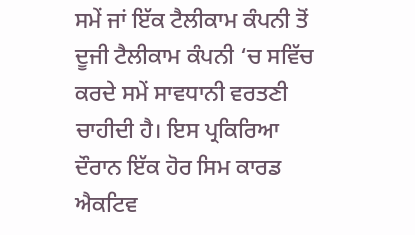ਸਮੇਂ ਜਾਂ ਇੱਕ ਟੈਲੀਕਾਮ ਕੰਪਨੀ ਤੋਂ ਦੂਜੀ ਟੈਲੀਕਾਮ ਕੰਪਨੀ ‘ਚ ਸਵਿੱਚ ਕਰਦੇ ਸਮੇਂ ਸਾਵਧਾਨੀ ਵਰਤਣੀ ਚਾਹੀਦੀ ਹੈ। ਇਸ ਪ੍ਰਕਿਰਿਆ ਦੌਰਾਨ ਇੱਕ ਹੋਰ ਸਿਮ ਕਾਰਡ ਐਕਟਿਵ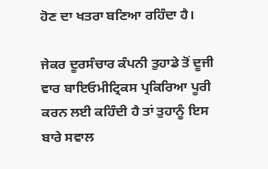ਹੋਣ ਦਾ ਖਤਰਾ ਬਣਿਆ ਰਹਿੰਦਾ ਹੈ।

ਜੇਕਰ ਦੂਰਸੰਚਾਰ ਕੰਪਨੀ ਤੁਹਾਡੇ ਤੋਂ ਦੂਜੀ ਵਾਰ ਬਾਇਓਮੀਟ੍ਰਿਕਸ ਪ੍ਰਕਿਰਿਆ ਪੂਰੀ ਕਰਨ ਲਈ ਕਹਿੰਦੀ ਹੈ ਤਾਂ ਤੁਹਾਨੂੰ ਇਸ ਬਾਰੇ ਸਵਾਲ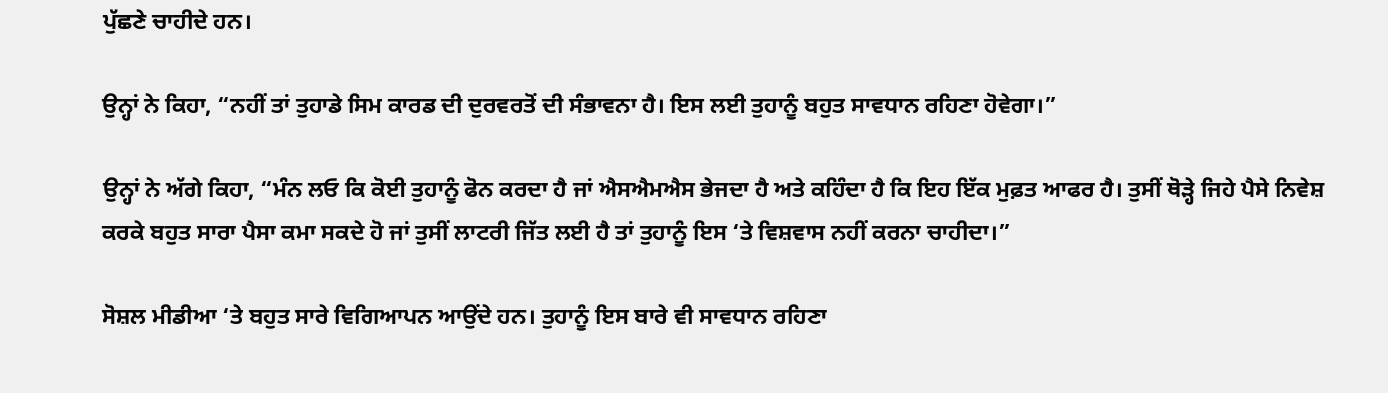ਪੁੱਛਣੇ ਚਾਹੀਦੇ ਹਨ।

ਉਨ੍ਹਾਂ ਨੇ ਕਿਹਾ, “ਨਹੀਂ ਤਾਂ ਤੁਹਾਡੇ ਸਿਮ ਕਾਰਡ ਦੀ ਦੁਰਵਰਤੋਂ ਦੀ ਸੰਭਾਵਨਾ ਹੈ। ਇਸ ਲਈ ਤੁਹਾਨੂੰ ਬਹੁਤ ਸਾਵਧਾਨ ਰਹਿਣਾ ਹੋਵੇਗਾ।”

ਉਨ੍ਹਾਂ ਨੇ ਅੱਗੇ ਕਿਹਾ, “ਮੰਨ ਲਓ ਕਿ ਕੋਈ ਤੁਹਾਨੂੰ ਫੋਨ ਕਰਦਾ ਹੈ ਜਾਂ ਐਸਐਮਐਸ ਭੇਜਦਾ ਹੈ ਅਤੇ ਕਹਿੰਦਾ ਹੈ ਕਿ ਇਹ ਇੱਕ ਮੁਫ਼ਤ ਆਫਰ ਹੈ। ਤੁਸੀਂ ਥੋੜ੍ਹੇ ਜਿਹੇ ਪੈਸੇ ਨਿਵੇਸ਼ ਕਰਕੇ ਬਹੁਤ ਸਾਰਾ ਪੈਸਾ ਕਮਾ ਸਕਦੇ ਹੋ ਜਾਂ ਤੁਸੀਂ ਲਾਟਰੀ ਜਿੱਤ ਲਈ ਹੈ ਤਾਂ ਤੁਹਾਨੂੰ ਇਸ ‘ਤੇ ਵਿਸ਼ਵਾਸ ਨਹੀਂ ਕਰਨਾ ਚਾਹੀਦਾ।”

ਸੋਸ਼ਲ ਮੀਡੀਆ ‘ਤੇ ਬਹੁਤ ਸਾਰੇ ਵਿਗਿਆਪਨ ਆਉਂਦੇ ਹਨ। ਤੁਹਾਨੂੰ ਇਸ ਬਾਰੇ ਵੀ ਸਾਵਧਾਨ ਰਹਿਣਾ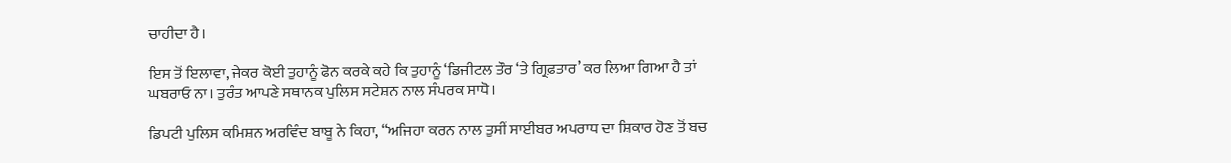ਚਾਹੀਦਾ ਹੈ।

ਇਸ ਤੋਂ ਇਲਾਵਾ, ਜੇਕਰ ਕੋਈ ਤੁਹਾਨੂੰ ਫੋਨ ਕਰਕੇ ਕਹੇ ਕਿ ਤੁਹਾਨੂੰ ‘ਡਿਜੀਟਲ ਤੌਰ ‘ਤੇ ਗ੍ਰਿਫ਼ਤਾਰ’ ਕਰ ਲਿਆ ਗਿਆ ਹੈ ਤਾਂ ਘਬਰਾਓ ਨਾ। ਤੁਰੰਤ ਆਪਣੇ ਸਥਾਨਕ ਪੁਲਿਸ ਸਟੇਸ਼ਨ ਨਾਲ ਸੰਪਰਕ ਸਾਧੋ।

ਡਿਪਟੀ ਪੁਲਿਸ ਕਮਿਸ਼ਨ ਅਰਵਿੰਦ ਬਾਬੂ ਨੇ ਕਿਹਾ, “ਅਜਿਹਾ ਕਰਨ ਨਾਲ ਤੁਸੀਂ ਸਾਈਬਰ ਅਪਰਾਧ ਦਾ ਸ਼ਿਕਾਰ ਹੋਣ ਤੋਂ ਬਚ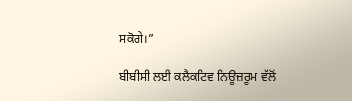ਸਕੋਗੇ।”

ਬੀਬੀਸੀ ਲਈ ਕਲੈਕਟਿਵ ਨਿਊਜ਼ਰੂਮ ਵੱਲੋਂ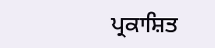ਪ੍ਰਕਾਸ਼ਿਤ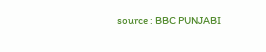source : BBC PUNJABI